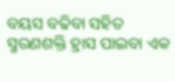ବୟସ ବଢିବା ସହିତ ସ୍ମରଣଶକ୍ତି ହ୍ରାସ ପାଇବା ଏକ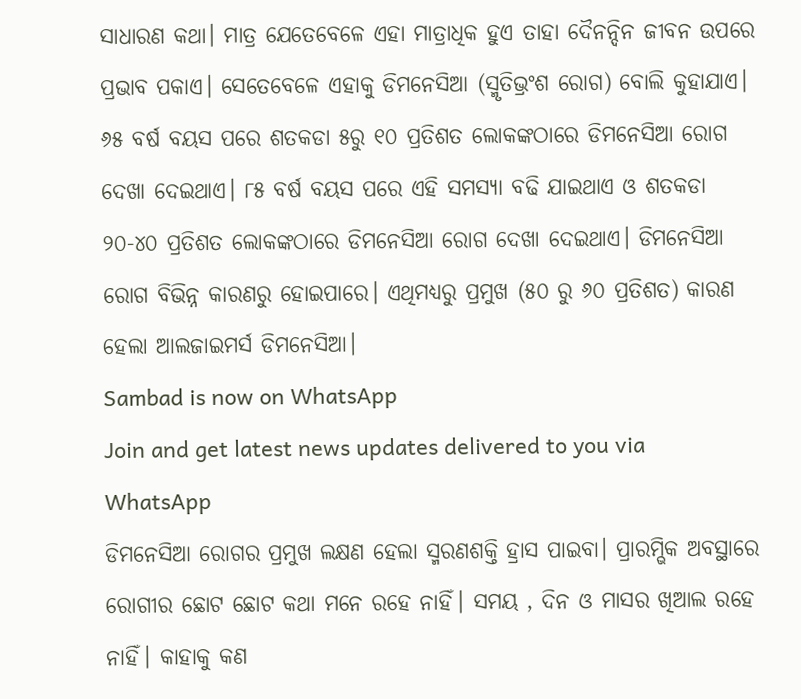ସାଧାରଣ କଥା। ମାତ୍ର ଯେତେବେଳେ ଏହା ମାତ୍ରାଧିକ ହୁଏ ତାହା ଦୈନନ୍ଦିନ ଜୀବନ ଉପରେ ପ୍ରଭାବ ପକାଏ। ସେତେବେଳେ ଏହାକୁ ଡିମନେସିଆ (ସ୍ମୃତିଭ୍ରଂଶ ରୋଗ) ବୋଲି କୁହାଯାଏ। ୬୫ ବର୍ଷ ବୟସ ପରେ ଶତକଡା ୫ରୁ ୧୦ ପ୍ରତିଶତ ଲୋକଙ୍କଠାରେ ଡିମନେସିଆ ରୋଗ ଦେଖା ଦେଇଥାଏ। ୮୫ ବର୍ଷ ବୟସ ପରେ ଏହି ସମସ୍ୟା ବଢି ଯାଇଥାଏ ଓ ଶତକଡା ୨୦-୪୦ ପ୍ରତିଶତ ଲୋକଙ୍କଠାରେ ଡିମନେସିଆ ରୋଗ ଦେଖା ଦେଇଥାଏ। ଡିମନେସିଆ ରୋଗ ବିଭିନ୍ନ କାରଣରୁ ହୋଇପାରେ। ଏଥିମଧ୍ୟରୁ ପ୍ରମୁଖ (୫୦ ରୁ ୬୦ ପ୍ରତିଶତ) କାରଣ ହେଲା ଆଲଜାଇମର୍ସ ଡିମନେସିଆ।
Sambad is now on WhatsApp
Join and get latest news updates delivered to you via WhatsApp
ଡିମନେସିଆ ରୋଗର ପ୍ରମୁଖ ଲକ୍ଷଣ ହେଲା ସ୍ମରଣଶକ୍ତି ହ୍ରାସ ପାଇବା। ପ୍ରାରମ୍ଭିକ ଅବସ୍ଥାରେ ରୋଗୀର ଛୋଟ ଛୋଟ କଥା ମନେ ରହେ ନାହିଁ। ସମୟ , ଦିନ ଓ ମାସର ଖିଆଲ ରହେ ନାହିଁ। କାହାକୁ କଣ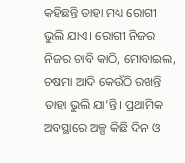କହିଛନ୍ତି ତାହା ମଧ୍ୟ ରୋଗୀ ଭୁଲି ଯାଏ। ରୋଗୀ ନିଜର ନିଜର ଚାବି କାଠି, ମୋବାଇଲ, ଚଷମା ଆଦି କେଉଁଠି ରଖନ୍ତି ତାହା ଭୁଲି ଯା’ନ୍ତି। ପ୍ରଥାମିକ ଅବସ୍ଥାରେ ଅଳ୍ପ କିଛି ଦିନ ଓ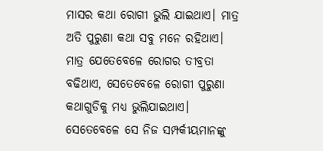ମାସର କଥା ରୋଗୀ ଭୁଲି ଯାଇଥାଏ। ମାତ୍ର ଅତି ପୁରୁଣା କଥା ସବୁ ମନେ ରହିଥାଏ। ମାତ୍ର ଯେତେବେଳେ ରୋଗର ତୀବ୍ରତା ବଢିଥାଏ, ସେତେବେଳେ ରୋଗୀ ପୁରୁଣା କଥାଗୁଡିକୁ ମଧ୍ୟ ଭୁଲିଯାଇଥାଏ। ସେତେବେଳେ ସେ ନିଜ ସମ୍ପର୍କୀୟମାନଙ୍କୁ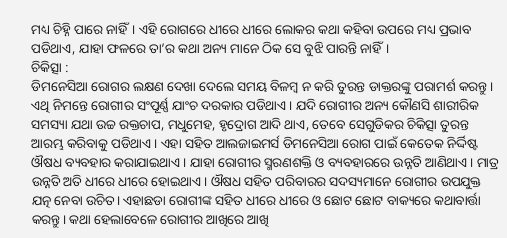ମଧ୍ୟ ଚିହ୍ନି ପାରେ ନାହିଁ। ଏହି ରୋଗରେ ଧୀରେ ଧୀରେ ଲୋକର କଥା କହିବା ଉପରେ ମଧ୍ୟ ପ୍ରଭାବ ପଡିଥାଏ, ଯାହା ଫଳରେ ତା’ର କଥା ଅନ୍ୟ ମାନେ ଠିକ ସେ ବୁଝି ପାରନ୍ତି ନାହିଁ।
ଚିକିତ୍ସା :
ଡିମନେସିଆ ରୋଗର ଲକ୍ଷଣ ଦେଖା ଦେଲେ ସମୟ ବିଳମ୍ବ ନ କରି ତୁରନ୍ତ ଡାକ୍ତରଙ୍କୁ ପରାମର୍ଶ କରନ୍ତୁ। ଏଥି ନିମନ୍ତେ ରୋଗୀର ସଂପୂର୍ଣ୍ଣ ଯାଂଚ ଦରକାର ପଡିଥାଏ। ଯଦି ରୋଗୀର ଅନ୍ୟ କୌଣସି ଶାରୀରିକ ସମସ୍ୟା ଯଥା ଉଚ୍ଚ ରକ୍ତଚାପ, ମଧୁମେହ, ହୃଦ୍ରୋଗ ଆଦି ଥାଏ, ତେବେ ସେଗୁଡିକର ଚିକିତ୍ସା ତୁରନ୍ତ ଆରମ୍ଭ କରିବାକୁ ପଡିଥାଏ। ଏହା ସହିତ ଆଲଜାଇମର୍ସ ଡିମନେସିଆ ରୋଗ ପାଇଁ କେତେକ ନିର୍ଦ୍ଦିଷ୍ଟ ଔଷଧ ବ୍ୟବହାର କରାଯାଇଥାଏ। ଯାହା ରୋଗୀର ସ୍ମରଣଶକ୍ତି ଓ ବ୍ୟବହାରରେ ଉନ୍ନତି ଆଣିଥାଏ। ମାତ୍ର ଉନ୍ନତି ଅତି ଧୀରେ ଧୀରେ ହୋଇଥାଏ। ଔଷଧ ସହିତ ପରିବାରର ସଦସ୍ୟମାନେ ରୋଗୀର ଉପଯୁକ୍ତ ଯତ୍ନ ନେବା ଉଚିତ। ଏହାଛଡା ରୋଗୀଙ୍କ ସହିତ ଧୀରେ ଧୀରେ ଓ ଛୋଟ ଛୋଟ ବାକ୍ୟରେ କଥାବାର୍ତ୍ତା କରନ୍ତୁ। କଥା ହେଲାବେଳେ ରୋଗୀର ଆଖିରେ ଆଖି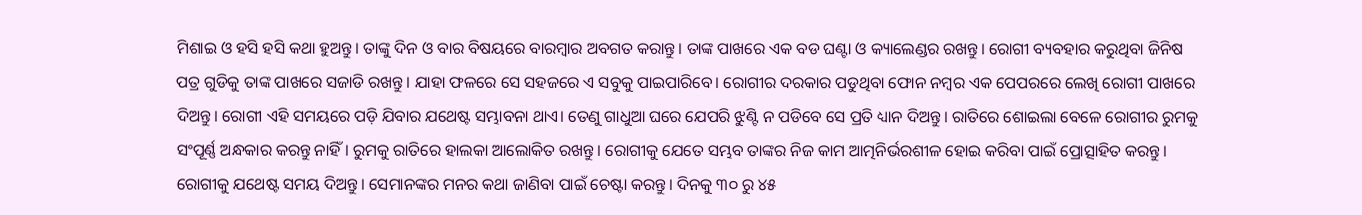ମିଶାଇ ଓ ହସି ହସି କଥା ହୁଅନ୍ତୁ। ତାଙ୍କୁ ଦିନ ଓ ବାର ବିଷୟରେ ବାରମ୍ବାର ଅବଗତ କରାନ୍ତୁ। ତାଙ୍କ ପାଖରେ ଏକ ବଡ ଘଣ୍ଟା ଓ କ୍ୟାଲେଣ୍ଡର ରଖନ୍ତୁ। ରୋଗୀ ବ୍ୟବହାର କରୁଥିବା ଜିନିଷ ପତ୍ର ଗୁଡିକୁ ତାଙ୍କ ପାଖରେ ସଜାଡି ରଖନ୍ତୁ। ଯାହା ଫଳରେ ସେ ସହଜରେ ଏ ସବୁକୁ ପାଇପାରିବେ। ରୋଗୀର ଦରକାର ପଡୁଥିବା ଫୋନ ନମ୍ବର ଏକ ପେପରରେ ଲେଖି ରୋଗୀ ପାଖରେ ଦିଅନ୍ତୁ। ରୋଗୀ ଏହି ସମୟରେ ପଡ଼ି ଯିବାର ଯଥେଷ୍ଟ ସମ୍ଭାବନା ଥାଏ। ତେଣୁ ଗାଧୁଆ ଘରେ ଯେପରି ଝୁଣ୍ଟି ନ ପଡିବେ ସେ ପ୍ରତି ଧ୍ୟାନ ଦିଅନ୍ତୁ। ରାତିରେ ଶୋଇଲା ବେଳେ ରୋଗୀର ରୁମକୁ ସଂପୂର୍ଣ୍ଣ ଅନ୍ଧକାର କରନ୍ତୁ ନାହିଁ। ରୁମକୁ ରାତିରେ ହାଲକା ଆଲୋକିତ ରଖନ୍ତୁ। ରୋଗୀକୁ ଯେତେ ସମ୍ଭବ ତାଙ୍କର ନିଜ କାମ ଆତ୍ମନିର୍ଭରଶୀଳ ହୋଇ କରିବା ପାଇଁ ପ୍ରୋତ୍ସାହିତ କରନ୍ତୁ। ରୋଗୀକୁ ଯଥେଷ୍ଟ ସମୟ ଦିଅନ୍ତୁ। ସେମାନଙ୍କର ମନର କଥା ଜାଣିବା ପାଇଁ ଚେଷ୍ଟା କରନ୍ତୁ। ଦିନକୁ ୩୦ ରୁ ୪୫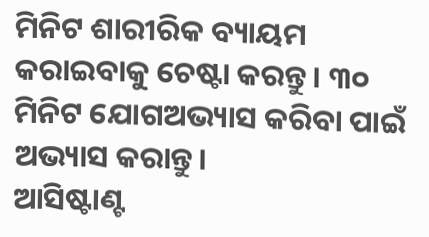ମିନିଟ ଶାରୀରିକ ବ୍ୟାୟମ କରାଇବାକୁ ଚେଷ୍ଟା କରନ୍ତୁ। ୩୦ ମିନିଟ ଯୋଗଅଭ୍ୟାସ କରିବା ପାଇଁ ଅଭ୍ୟାସ କରାନ୍ତୁ।
ଆସିଷ୍ଟାଣ୍ଟ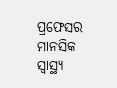ପ୍ରଫେସର ମାନସିକ ସ୍ବାସ୍ଥ୍ୟ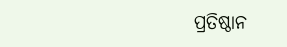ପ୍ରତିଷ୍ଠାନ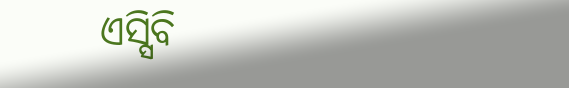ଏସ୍ସିବି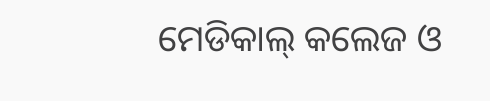ମେଡିକାଲ୍ କଲେଜ ଓ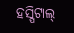ହସ୍ପିଟାଲ୍